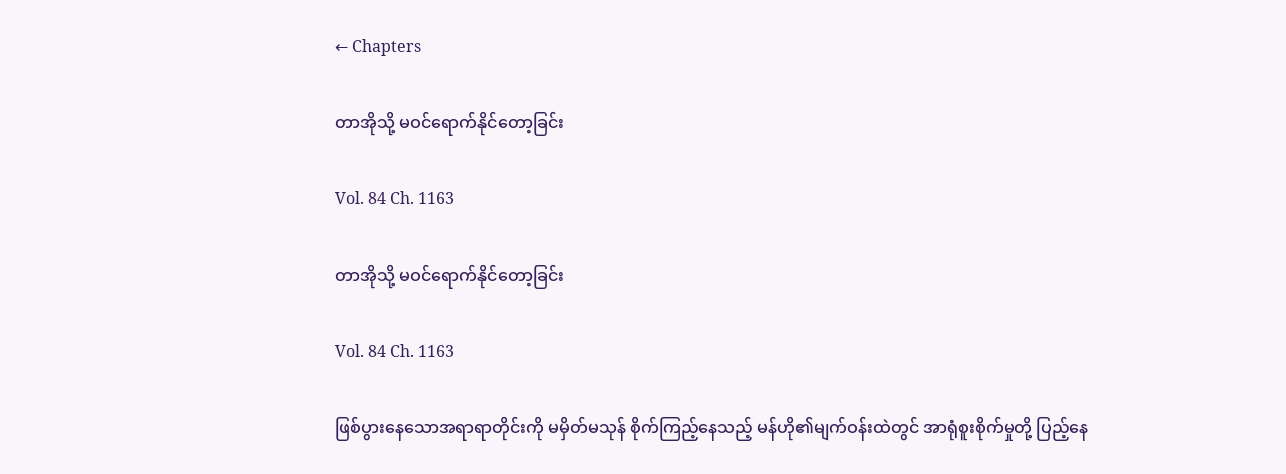← Chapters

တာအိုသို့ မဝင်ရောက်နိုင်တော့ခြင်း

Vol. 84 Ch. 1163

တာအိုသို့ မဝင်ရောက်နိုင်တော့ခြင်း

Vol. 84 Ch. 1163

ဖြစ်ပွားနေသောအရာရာတိုင်းကို မမှိတ်မသုန် စိုက်ကြည့်နေသည့် မန်ဟို၏မျက်ဝန်းထဲတွင် အာရုံစူးစိုက်မှုတို့ ပြည့်နေ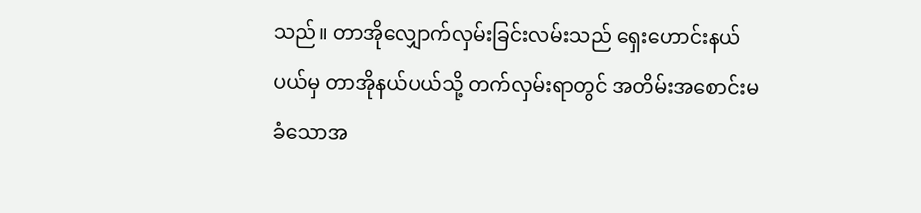သည်။ တာအိုလျှောက်လှမ်းခြင်းလမ်းသည် ရှေးဟောင်းနယ်ပယ်မှ တာအိုနယ်ပယ်သို့ တက်လှမ်းရာတွင် အတိမ်းအစောင်းမခံသောအ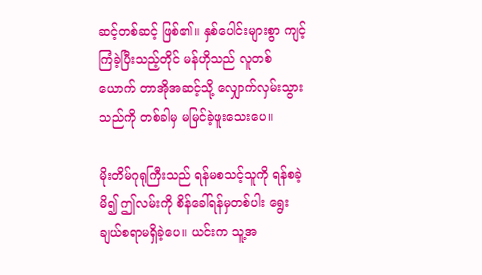ဆင့်တစ်ဆင့် ဖြစ်၏။ နှစ်ပေါင်းများစွာ ကျင့်ကြံခဲ့ပြီးသည့်တိုင် မန်ဟိုသည် လူတစ်ယောက် တာအိုအဆင့်သို့ လျှောက်လှမ်းသွားသည်ကို တစ်ခါမှ မမြင်ခဲ့ဖူးသေးပေ။

မိုးတိမ်ဂုရုကြီးသည် ရန်မစသင့်သူကို ရန်စခဲ့မိ၍ ဤလမ်းကို စိန်ခေါ်ရန်မှတစ်ပါး ရွေးချယ်စရာမရှိခဲ့ပေ။ ယင်းက သူ့အ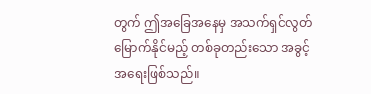တွက် ဤအခြေအနေမှ အသက်ရှင်လွတ်မြောက်နိုင်မည့် တစ်ခုတည်းသော အခွင့်အရေးဖြစ်သည်။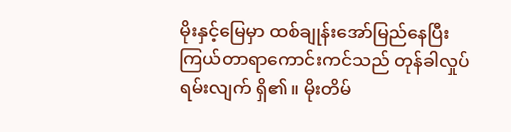မိုးနှင့်မြေမှာ ထစ်ချုန်းအော်မြည်နေပြီး ကြယ်တာရာကောင်းကင်သည် တုန်ခါလှုပ်ရမ်းလျက် ရှိ၏။ မိုးတိမ်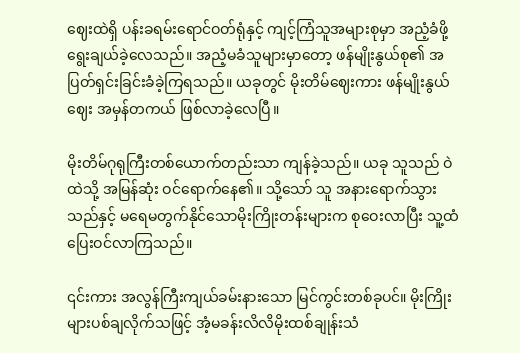ဈေးထဲရှိ ပန်းခရမ်းရောင်ဝတ်ရုံနှင့် ကျင့်ကြံသူအများစုမှာ အညံ့ခံဖို့ ရွေးချယ်ခဲ့လေသည်။ အညံ့မခံသူများမှာတော့ ဖန်မျိုးနွယ်စု၏ အပြတ်ရှင်းခြင်းခံခဲ့ကြရသည်။ ယခုတွင် မိုးတိမ်ဈေးကား ဖန်မျိုးနွယ်ဈေး အမှန်တကယ် ဖြစ်လာခဲ့လေပြီ။

မိုးတိမ်ဂုရုကြီးတစ်ယောက်တည်းသာ ကျန်ခဲ့သည်။ ယခု သူသည် ဝဲထဲသို့ အမြန်ဆုံး ဝင်ရောက်နေ၏။ သို့သော် သူ အနားရောက်သွားသည်နှင့် မရေမတွက်နိုင်သောမိုးကြိုးတန်းများက စုဝေးလာပြီး သူ့ထံ ပြေးဝင်လာကြသည်။

၎င်းကား အလွန်ကြီးကျယ်ခမ်းနားသော မြင်ကွင်းတစ်ခုပင်။ မိုးကြိုးများပစ်ချလိုက်သဖြင့် အံ့မခန်းလိလိမိုးထစ်ချုန်းသံ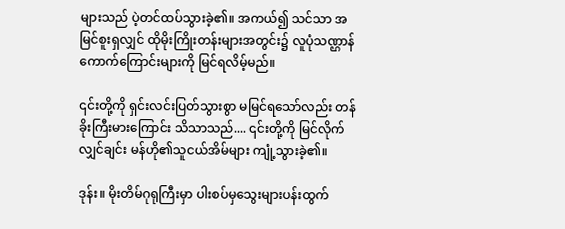များသည် ပဲ့တင်ထပ်သွားခဲ့၏။ အကယ်၍ သင်သာ အမြင်စူးရှလျှင် ထိုမိုးကြိုးတန်းများအတွင်း၌ လူပုံသဏ္ဌာန်ကောက်ကြောင်းများကို မြင်ရလိမ့်မည်။

၎င်းတို့ကို ရှင်းလင်းပြတ်သွားစွာ မမြင်ရသော်လည်း တန်ခိုးကြီးမားကြောင်း သိသာသည်.... ၎င်းတို့ကို မြင်လိုက်လျှင်ချင်း မန်ဟို၏သူငယ်အိမ်များ ကျုံ့သွားခဲ့၏။

ဒုန်း။ မိုးတိမ်ဂုရုကြီးမှာ ပါးစပ်မှသွေးများပန်းထွက်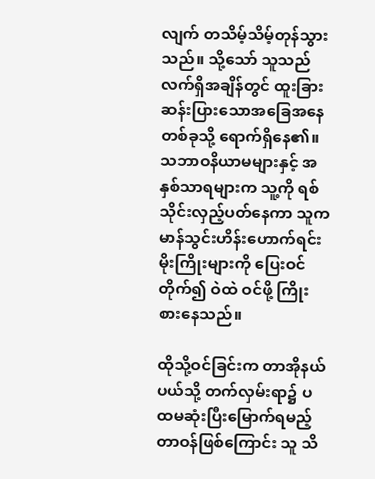လျက် တသိမ့်သိမ့်တုန်သွားသည်။ သို့သော် သူသည် လက်ရှိအချိန်တွင် ထူးခြားဆန်းပြားသောအခြေအနေတစ်ခုသို့ ရောက်ရှိနေ၏။ သဘာဝနိယာမများနှင့် အနှစ်သာရများက သူ့ကို ရစ်သိုင်းလှည့်ပတ်နေကာ သူက မာန်သွင်းဟိန်းဟောက်ရင်း မိုးကြိုးများကို ပြေးဝင်တိုက်၍ ဝဲထဲ ဝင်ဖို့ ကြိုးစားနေသည်။

ထိုသို့ဝင်ခြင်းက တာအိုနယ်ပယ်သို့ တက်လှမ်းရာ၌ ပထမဆုံးပြီးမြောက်ရမည့် တာဝန်ဖြစ်ကြောင်း သူ သိ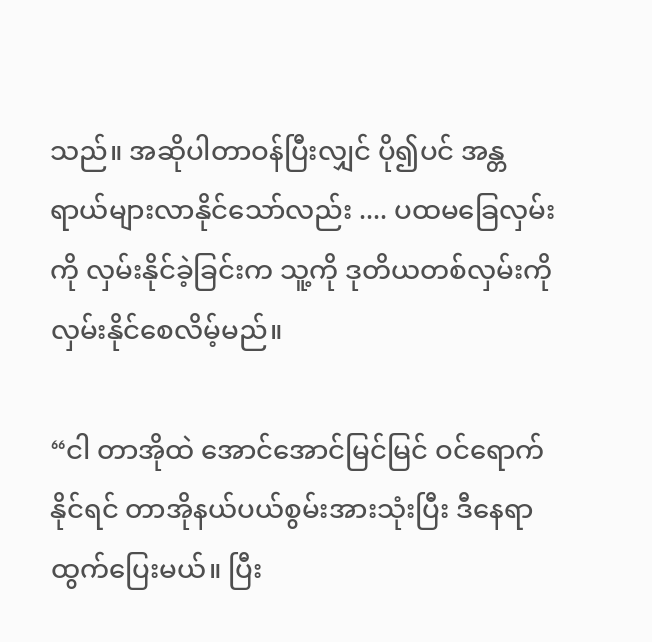သည်။ အဆိုပါတာဝန်ပြီးလျှင် ပို၍ပင် အန္တရာယ်များလာနိုင်သော်လည်း .... ပထမခြေလှမ်းကို လှမ်းနိုင်ခဲ့ခြင်းက သူ့ကို ဒုတိယတစ်လှမ်းကို လှမ်းနိုင်စေလိမ့်မည်။

“ငါ တာအိုထဲ အောင်အောင်မြင်မြင် ဝင်ရောက်နိုင်ရင် တာအိုနယ်ပယ်စွမ်းအားသုံးပြီး ဒီနေရာ ထွက်ပြေးမယ်။ ပြီး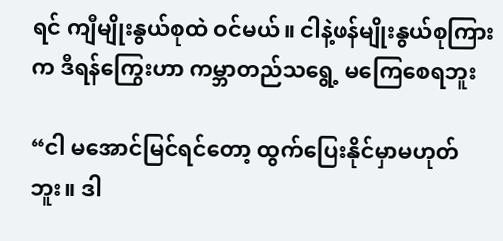ရင် ကျီမျိုးနွယ်စုထဲ ဝင်မယ်။ ငါနဲ့ဖန်မျိုးနွယ်စုကြားက ဒီရန်ကြွေးဟာ ကမ္ဘာတည်သရွေ့ မကြေစေရဘူး

“ငါ မအောင်မြင်ရင်တော့ ထွက်ပြေးနိုင်မှာမဟုတ်ဘူး။ ဒါ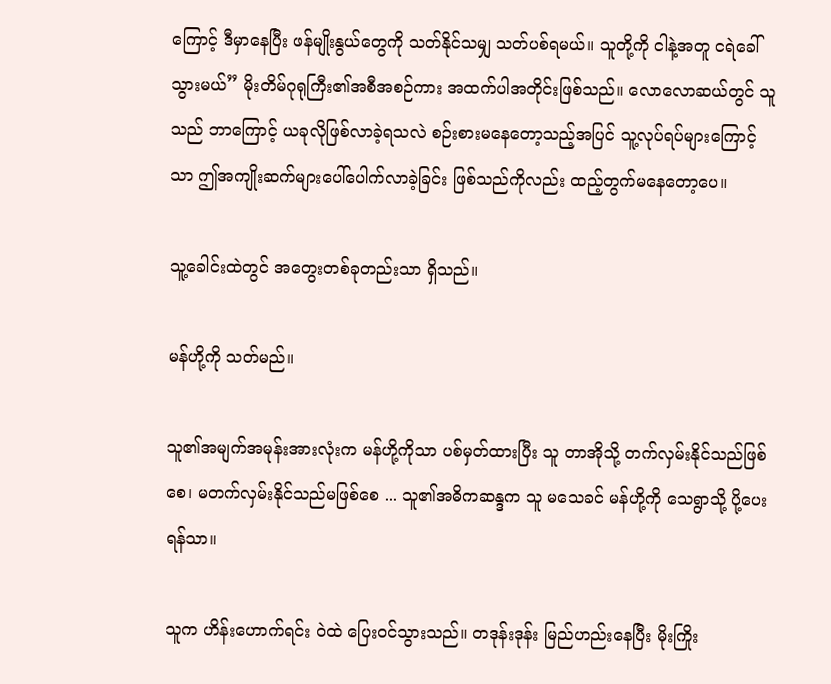ကြောင့် ဒီမှာနေပြီး ဖန်မျိုးနွယ်တွေကို သတ်နိုင်သမျှ သတ်ပစ်ရမယ်။ သူတို့ကို ငါနဲ့အတူ ငရဲခေါ်သွားမယ်” မိုးတိမ်ဂုရုကြီး၏အစီအစဉ်ကား အထက်ပါအတိုင်းဖြစ်သည်။ လောလောဆယ်တွင် သူသည် ဘာကြောင့် ယခုလိုဖြစ်လာခဲ့ရသလဲ စဉ်းစားမနေတော့သည့်အပြင် သူ့လုပ်ရပ်များကြောင့်သာ ဤအကျိုးဆက်များပေါ်ပေါက်လာခဲ့ခြင်း ဖြစ်သည်ကိုလည်း ထည့်တွက်မနေတော့ပေ။

သူ့ခေါင်းထဲတွင် အတွေးတစ်ခုတည်းသာ ရှိသည်။

မန်ဟို့ကို သတ်မည်။

သူ၏အမျက်အမုန်းအားလုံးက မန်ဟို့ကိုသာ ပစ်မှတ်ထားပြီး သူ တာအိုသို့ တက်လှမ်းနိုင်သည်ဖြစ်စေ၊ မတက်လှမ်းနိုင်သည်မဖြစ်စေ ... သူ၏အဓိကဆန္ဒက သူ မသေခင် မန်ဟို့ကို သေရွာသို့ ပို့ပေးရန်သာ။

သူက ဟိန်းဟောက်ရင်း ဝဲထဲ ပြေးဝင်သွားသည်။ တဒုန်းဒုန်း မြည်ဟည်းနေပြီး မိုးကြိုး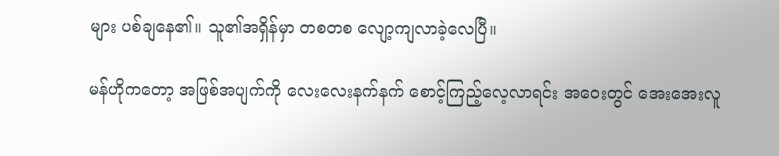များ ပစ်ချနေ၏။ သူ၏အရှိန်မှာ တစတစ လျော့ကျလာခဲ့လေပြီ။

မန်ဟိုကတော့ အဖြစ်အပျက်ကို လေးလေးနက်နက် စောင့်ကြည့်လေ့လာရင်း အဝေးတွင် အေးအေးလူ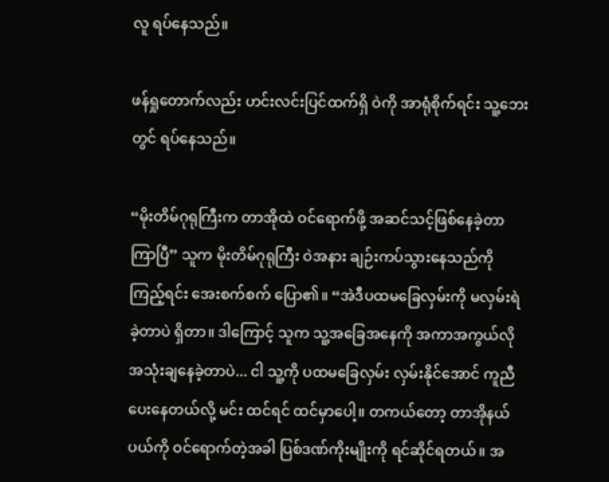လူ ရပ်နေသည်။

ဖန်ရှုတောက်လည်း ဟင်းလင်းပြင်ထက်ရှိ ဝဲကို အာရုံစိုက်ရင်း သူ့ဘေးတွင် ရပ်နေသည်။

“မိုးတိမ်ဂုရုကြီးက တာအိုထဲ ဝင်ရောက်ဖို့ အဆင်သင့်ဖြစ်နေခဲ့တာကြာပြီ” သူက မိုးတိမ်ဂုရုကြီး ဝဲအနား ချဉ်းကပ်သွားနေသည်ကို ကြည့်ရင်း အေးစက်စက် ပြော၏။ “အဲဒီပထမခြေလှမ်းကို မလှမ်းရဲခဲ့တာပဲ ရှိတာ။ ဒါကြောင့် သူက သူ့အခြေအနေကို အကာအကွယ်လို အသုံးချနေခဲ့တာပဲ... ငါ သူ့ကို ပထမခြေလှမ်း လှမ်းနိုင်အောင် ကူညီပေးနေတယ်လို့ မင်း ထင်ရင် ထင်မှာပေါ့။ တကယ်တော့ တာအိုနယ်ပယ်ကို ဝင်ရောက်တဲ့အခါ ပြစ်ဒဏ်ကိုးမျိုးကို ရင်ဆိုင်ရတယ်။ အ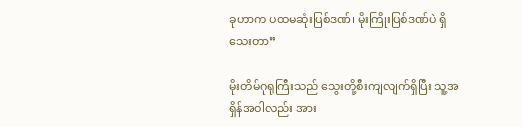ခုဟာက ပထမဆုံးပြစ်ဒဏ်၊ မိုးကြိုးပြစ်ဒဏ်ပဲ ရှိသေးတာ”

မိုးတိမ်ဂုရုကြီးသည် သွေးတို့စီးကျလျက်ရှိပြီး သူ့အရှိန်အဝါလည်း အား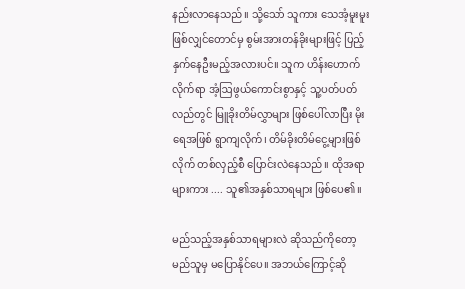နည်းလာနေသည်။ သို့သော် သူကား သေအံ့မူးမူးဖြစ်လျှင်တောင်မှ စွမ်းအားတန်ခိုးများဖြင့် ပြည့်နှက်နေဦးမည့်အလားပင်။ သူက ဟိန်းဟောက်လိုက်ရာ အံ့ဩဖွယ်ကောင်းစွာနှင့် သူ့ပတ်ပတ်လည်တွင် မြူခိုးတိမ်လွှာများ ဖြစ်ပေါ်လာပြီး မိုးရေအဖြစ် ရွာကျလိုက်၊ တိမ်ခိုးတိမ်ငွေ့များဖြစ်လိုက် တစ်လှည့်စီ ပြောင်းလဲနေသည်။ ထိုအရာများကား .... သူ၏အနှစ်သာရများ ဖြစ်ပေ၏။

မည်သည့်အနှစ်သာရများလဲ ဆိုသည်ကိုတော့ မည်သူမှ မပြောနိုင်ပေ။ အဘယ်ကြောင့်ဆို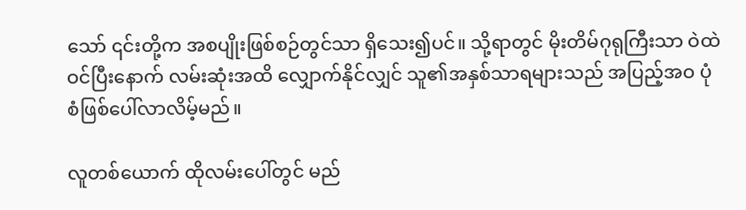သော် ၎င်းတို့က အစပျိုးဖြစ်စဉ်တွင်သာ ရှိသေး၍ပင်။ သို့ရာတွင် မိုးတိမ်ဂုရုကြီးသာ ဝဲထဲ ဝင်ပြီးနောက် လမ်းဆုံးအထိ လျှောက်နိုင်လျှင် သူ၏အနှစ်သာရများသည် အပြည့်အဝ ပုံစံဖြစ်ပေါ်လာလိမ့်မည်။

လူတစ်ယောက် ထိုလမ်းပေါ်တွင် မည်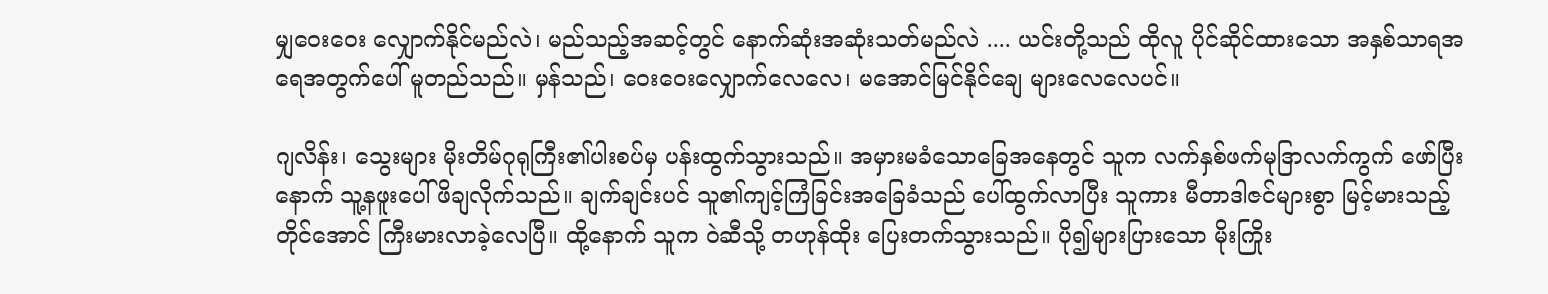မျှဝေးဝေး လျှောက်နိုင်မည်လဲ၊ မည်သည့်အဆင့်တွင် နောက်ဆုံးအဆုံးသတ်မည်လဲ .... ယင်းတို့သည် ထိုလူ ပိုင်ဆိုင်ထားသော အနှစ်သာရအရေအတွက်ပေါ် မူတည်သည်။ မှန်သည်၊ ဝေးဝေးလျှောက်လေလေ၊ မအောင်မြင်နိုင်ချေ များလေလေပင်။

ဂျလိန်း၊ သွေးများ မိုးတိမ်ဂုရုကြီး၏ပါးစပ်မှ ပန်းထွက်သွားသည်။ အမှားမခံသောခြေအနေတွင် သူက လက်နှစ်ဖက်မုဒြာလက်ကွက် ဖော်ပြီးနောက် သူ့နဖူးပေါ် ဖိချလိုက်သည်။ ချက်ချင်းပင် သူ၏ကျင့်ကြံခြင်းအခြေခံသည် ပေါ်ထွက်လာပြီး သူကား မီတာဒါဇင်များစွာ မြင့်မားသည့်တိုင်အောင် ကြီးမားလာခဲ့လေပြီ။ ထို့နောက် သူက ဝဲဆီသို့ တဟုန်ထိုး ပြေးတက်သွားသည်။ ပို၍များပြားသော မိုးကြိုး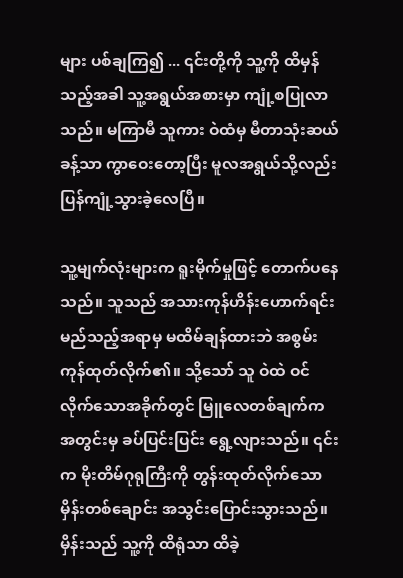များ ပစ်ချကြ၍ ... ၎င်းတို့ကို သူ့ကို ထိမှန်သည့်အခါ သူ့အရွယ်အစားမှာ ကျုံ့စပြုလာသည်။ မကြာမီ သူကား ဝဲထံမှ မီတာသုံးဆယ်ခန့်သာ ကွာဝေးတော့ပြီး မူလအရွယ်သို့လည်း ပြန်ကျုံ့သွားခဲ့လေပြီ။

သူ့မျက်လုံးများက ရူးမိုက်မှုဖြင့် တောက်ပနေသည်။ သူသည် အသားကုန်ဟိန်းဟောက်ရင်း မည်သည့်အရာမှ မထိမ်ချန်ထားဘဲ အစွမ်းကုန်ထုတ်လိုက်၏။ သို့သော် သူ ဝဲထဲ ဝင်လိုက်သောအခိုက်တွင် မြူလေတစ်ချက်က အတွင်းမှ ခပ်ပြင်းပြင်း ရွေ့လျားသည်။ ၎င်းက မိုးတိမ်ဂုရုကြီးကို တွန်းထုတ်လိုက်သော မှိန်းတစ်ချောင်း အသွင်းပြောင်းသွားသည်။ မှိန်းသည် သူ့ကို ထိရုံသာ ထိခဲ့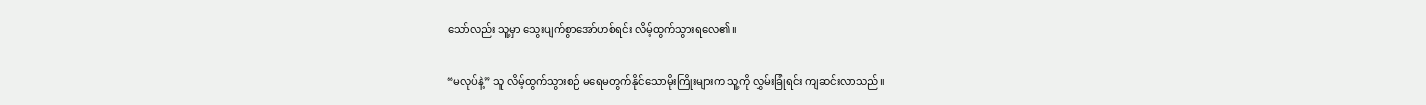သော်လည်း သူ့မှာ သွေးပျက်စွာအော်ဟစ်ရင်း လိမ့်ထွက်သွားရလေ၏။

“မလုပ်နဲ့” သူ လိမ့်ထွက်သွားစဉ် မရေမတွက်နိုင်သောမိုးကြိုးများက သူ့ကို လွှမ်းခြုံရင်း ကျဆင်းလာသည်။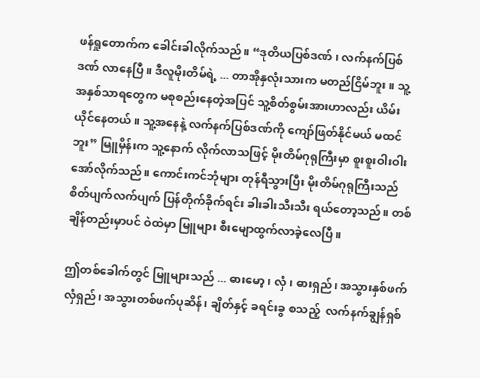ဖန်ရှုတောက်က ခေါင်းခါလိုက်သည်။ “ဒုတိယပြစ်ဒဏ် ၊ လက်နက်ပြစ်ဒဏ် လာနေပြီ။ ဒီလူမိုးတိမ်ရဲ့ ... တာအိုနှလုံးသားက မတည်ငြိမ်ဘူး။ သူ့အနှစ်သာရတွေက မစုစည်းနေတဲ့အပြင် သူ့စိတ်စွမ်းအားဟာလည်း ယိမ်းယိုင်နေတယ်။ သူ့အနေနဲ့ လက်နက်ပြစ်ဒဏ်ကို ကျော်ဖြတ်နိုင်မယ် မထင်ဘူး” မြူမှိန်းက သူ့နောက် လိုက်လာသဖြင့် မိုးတိမ်ဂုရုကြီးမှာ စူးစူးဝါးဝါး အော်လိုက်သည်။ ကောင်းကင်ဘုံများ တုန်ရီသွားပြီး မိုးတိမ်ဂုရုကြီးသည် စိတ်ပျက်လက်ပျက် ပြန်တိုက်ခိုက်ရင်း ခါးခါးသီးသီး ရယ်တော့သည်။ တစ်ချိန်တည်းမှာပင် ဝဲထဲမှာ မြူများ စီးမျောထွက်လာခဲ့လေပြီ။

ဤတစ်ခေါက်တွင် မြူများသည် ... ဓားမော့၊ လှံ၊ ဓားရှည်၊ အသွားနှစ်ဖက်လှံရှည်၊ အသွားတစ်ဖက်ပုဆိန်၊ ချိတ်နှင့် ခရင်းခွ စသည့်  လက်နက်ချွန်ရှစ်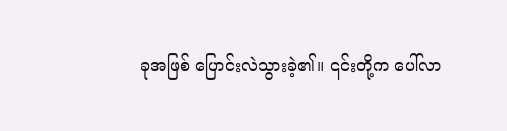ခုအဖြစ် ပြောင်းလဲသွားခဲ့၏။ ၎င်းတို့က ပေါ်လာ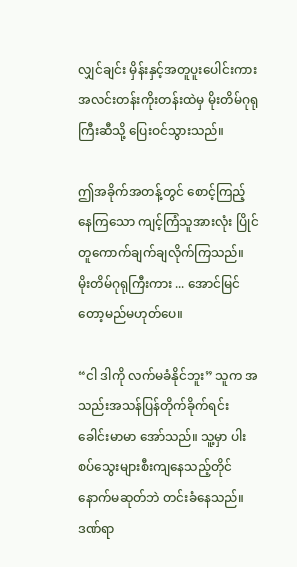လျှင်ချင်း မှိန်းနှင့်အတူပူးပေါင်းကား အလင်းတန်းကိုးတန်းထဲမှ မိုးတိမ်ဂုရုကြီးဆီသို့ ပြေးဝင်သွားသည်။

ဤအခိုက်အတန့်တွင် စောင့်ကြည့်နေကြသော ကျင့်ကြံသူအားလုံး ပြိုင်တူကောက်ချက်ချလိုက်ကြသည်။ မိုးတိမ်ဂုရုကြီးကား ... အောင်မြင်တော့မည်မဟုတ်ပေ။

“ငါ ဒါကို လက်မခံနိုင်ဘူး” သူက အသည်းအသန်ပြန်တိုက်ခိုက်ရင်း ခေါင်းမာမာ အော်သည်။ သူ့မှာ ပါးစပ်သွေးများစီးကျနေသည့်တိုင် နောက်မဆုတ်ဘဲ တင်းခံနေသည်။ ဒဏ်ရာ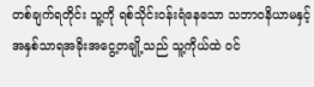တစ်ချက်ရတိုင်း သူ့ကို ရစ်သိုင်းဝန်းရံနေသော သဘာဝနိယာမနှင့်အနှစ်သာရအခိုးအငွေ့တချို့သည် သူ့ကိုယ်ထဲ ဝင်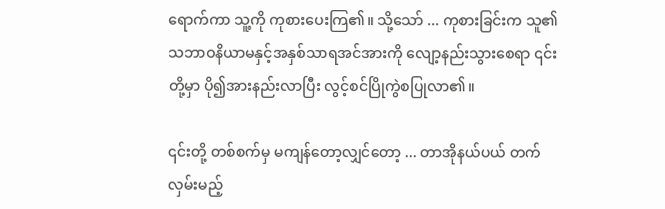ရောက်ကာ သူ့ကို ကုစားပေးကြ၏။ သို့သော် ... ကုစားခြင်းက သူ၏သဘာဝနိယာမနှင့်အနှစ်သာရအင်အားကို လျော့နည်းသွားစေရာ ၎င်းတို့မှာ ပို၍အားနည်းလာပြီး လွင့်စင်ပြိုကွဲစပြုလာ၏။

၎င်းတို့ တစ်စက်မှ မကျန်တော့လျှင်တော့ ... တာအိုနယ်ပယ် တက်လှမ်းမည့်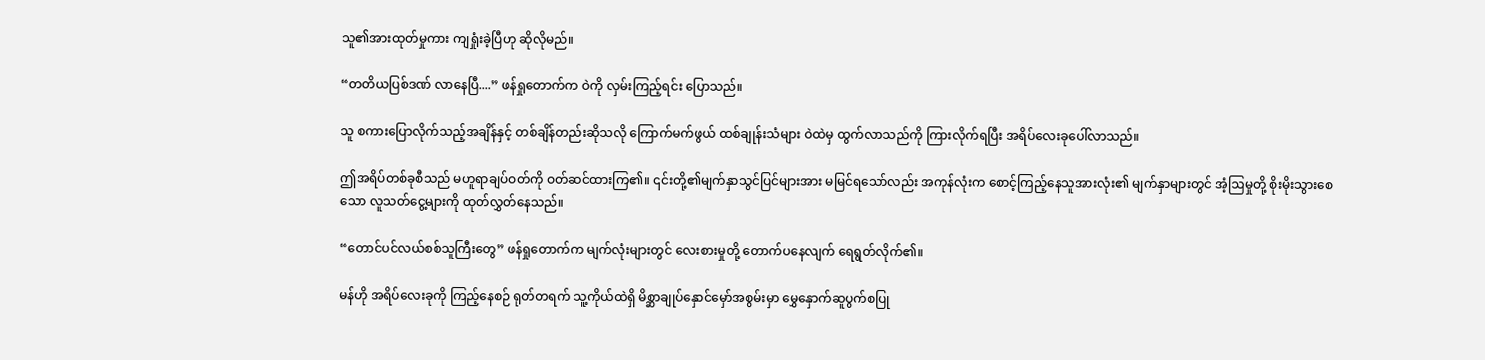သူ၏အားထုတ်မှုကား ကျရှုံးခဲ့ပြီဟု ဆိုလိုမည်။

“တတိယပြစ်ဒဏ် လာနေပြီ....” ဖန်ရှုတောက်က ဝဲကို လှမ်းကြည့်ရင်း ပြောသည်။

သူ စကားပြောလိုက်သည့်အချိန်နှင့် တစ်ချိန်တည်းဆိုသလို ကြောက်မက်ဖွယ် ထစ်ချုန်းသံများ ဝဲထဲမှ ထွက်လာသည်ကို ကြားလိုက်ရပြီး အရိပ်လေးခုပေါ်လာသည်။

ဤအရိပ်တစ်ခုစီသည် မဟူရာချပ်ဝတ်ကို ဝတ်ဆင်ထားကြ၏။ ၎င်းတို့၏မျက်နှာသွင်ပြင်များအား မမြင်ရသော်လည်း အကုန်လုံးက စောင့်ကြည့်နေသူအားလုံး၏ မျက်နှာများတွင် အံ့ဩမှုတို့ စိုးမိုးသွားစေသော လူသတ်ငွေ့များကို ထုတ်လွှတ်နေသည်။

“တောင်ပင်လယ်စစ်သူကြီးတွေ” ဖန်ရှုတောက်က မျက်လုံးများတွင် လေးစားမှုတို့ တောက်ပနေလျက် ရေရွတ်လိုက်၏။

မန်ဟို အရိပ်လေးခုကို ကြည့်နေစဉ် ရုတ်တရက် သူ့ကိုယ်ထဲရှိ မိစ္ဆာချုပ်နှောင်မှော်အစွမ်းမှာ မွှေနှောက်ဆူပွက်စပြု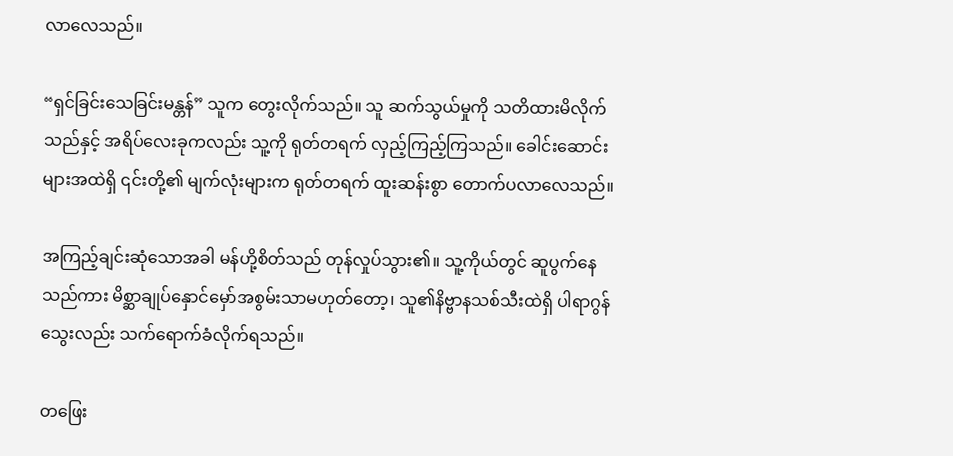လာလေသည်။

“ရှင်ခြင်းသေခြင်းမန္တန်” သူက တွေးလိုက်သည်။ သူ ဆက်သွယ်မှုကို သတိထားမိလိုက်သည်နှင့် အရိပ်လေးခုကလည်း သူ့ကို ရုတ်တရက် လှည့်ကြည့်ကြသည်။ ခေါင်းဆောင်းများအထဲရှိ ၎င်းတို့၏ မျက်လုံးများက ရုတ်တရက် ထူးဆန်းစွာ တောက်ပလာလေသည်။

အကြည့်ချင်းဆုံသောအခါ မန်ဟို့စိတ်သည် တုန်လှုပ်သွား၏။ သူ့ကိုယ်တွင် ဆူပွက်နေသည်ကား မိစ္ဆာချုပ်နှောင်မှော်အစွမ်းသာမဟုတ်တော့၊ သူ၏နိဗ္ဗာနသစ်သီးထဲရှိ ပါရာဂွန်သွေးလည်း သက်ရောက်ခံလိုက်ရသည်။

တဖြေး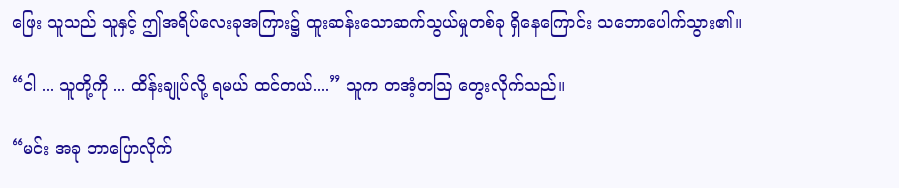ဖြေး သူသည် သူနှင့် ဤအရိပ်လေးခုအကြား၌ ထူးဆန်းသောဆက်သွယ်မှုတစ်ခု ရှိနေကြောင်း သဘောပေါက်သွား၏။

“ငါ ... သူတို့ကို ... ထိန်းချုပ်လို့ ရမယ် ထင်တယ်....” သူက တအံ့တဩ တွေးလိုက်သည်။

“မင်း အခု ဘာပြောလိုက်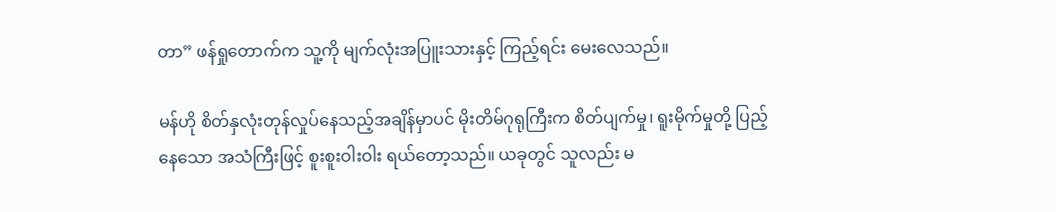တာ” ဖန်ရှုတောက်က သူ့ကို မျက်လုံးအပြူးသားနှင့် ကြည့်ရင်း မေးလေသည်။

မန်ဟို စိတ်နှလုံးတုန်လှုပ်နေသည့်အချိန်မှာပင် မိုးတိမ်ဂုရုကြီးက စိတ်ပျက်မှု၊ ရူးမိုက်မှုတို့ ပြည့်နေသော အသံကြီးဖြင့် စူးစူးဝါးဝါး ရယ်တော့သည်။ ယခုတွင် သူလည်း မ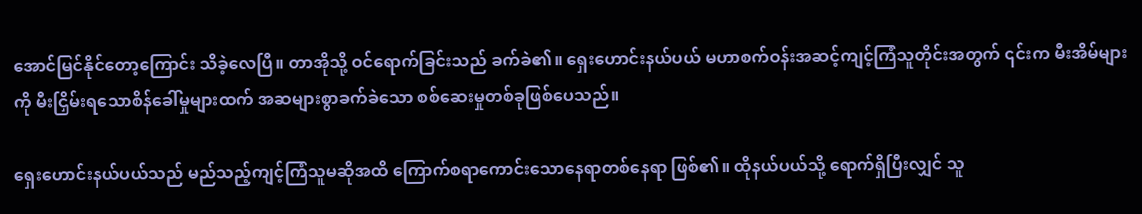အောင်မြင်နိုင်တော့ကြောင်း သိခဲ့လေပြီ။ တာအိုသို့ ဝင်ရောက်ခြင်းသည် ခက်ခဲ၏။ ရှေးဟောင်းနယ်ပယ် မဟာစက်ဝန်းအဆင့်ကျင့်ကြံသူတိုင်းအတွက် ၎င်းက မီးအိမ်များကို မီးငြှိမ်းရသောစိန်ခေါ်မှုများထက် အဆများစွာခက်ခဲသော စစ်ဆေးမှုတစ်ခုဖြစ်ပေသည်။

ရှေးဟောင်းနယ်ပယ်သည် မည်သည့်ကျင့်ကြံသူမဆိုအထိ ကြောက်စရာကောင်းသောနေရာတစ်နေရာ ဖြစ်၏။ ထိုနယ်ပယ်သို့ ရောက်ရှိပြီးလျှင် သူ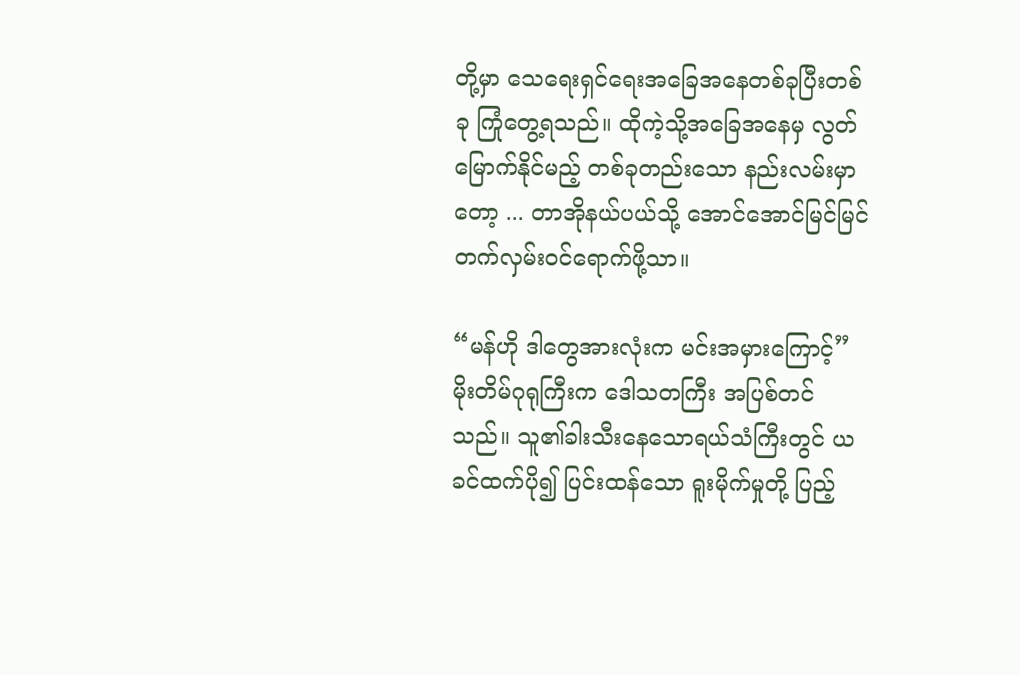တို့မှာ သေရေးရှင်ရေးအခြေအနေတစ်ခုပြီးတစ်ခု ကြုံတွေ့ရသည်။ ထိုကဲ့သို့အခြေအနေမှ လွတ်မြောက်နိုင်မည့် တစ်ခုတည်းသော နည်းလမ်းမှာတော့ ... တာအိုနယ်ပယ်သို့ အောင်အောင်မြင်မြင် တက်လှမ်းဝင်ရောက်ဖို့သာ။

“မန်ဟို ဒါတွေအားလုံးက မင်းအမှားကြောင့်” မိုးတိမ်ဂုရုကြီးက ဒေါသတကြီး အပြစ်တင်သည်။ သူ၏ခါးသီးနေသောရယ်သံကြီးတွင် ယခင်ထက်ပို၍ ပြင်းထန်သော ရူးမိုက်မှုတို့ ပြည့်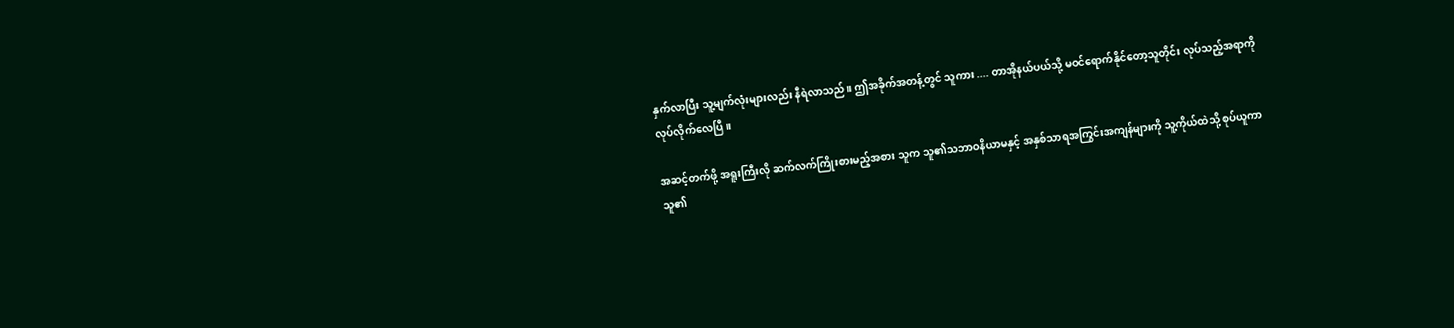နှက်လာပြီး သူ့မျက်လုံးများလည်း နီရဲလာသည်။ ဤအခိုက်အတန့်တွင် သူကား .... တာအိုနယ်ပယ်သို့ မဝင်ရောက်နိုင်တော့သူတိုင်း လုပ်သည့်အရာကို လုပ်လိုက်လေပြီ။

အဆင့်တက်ဖို့ အရူးကြီးလို ဆက်လက်ကြိုးစားမည့်အစား သူက သူ၏သဘာဝနိယာမနှင့် အနှစ်သာရအကြွင်းအကျန်များကို သူ့ကိုယ်ထဲသို့ စုပ်ယူကာ သူ၏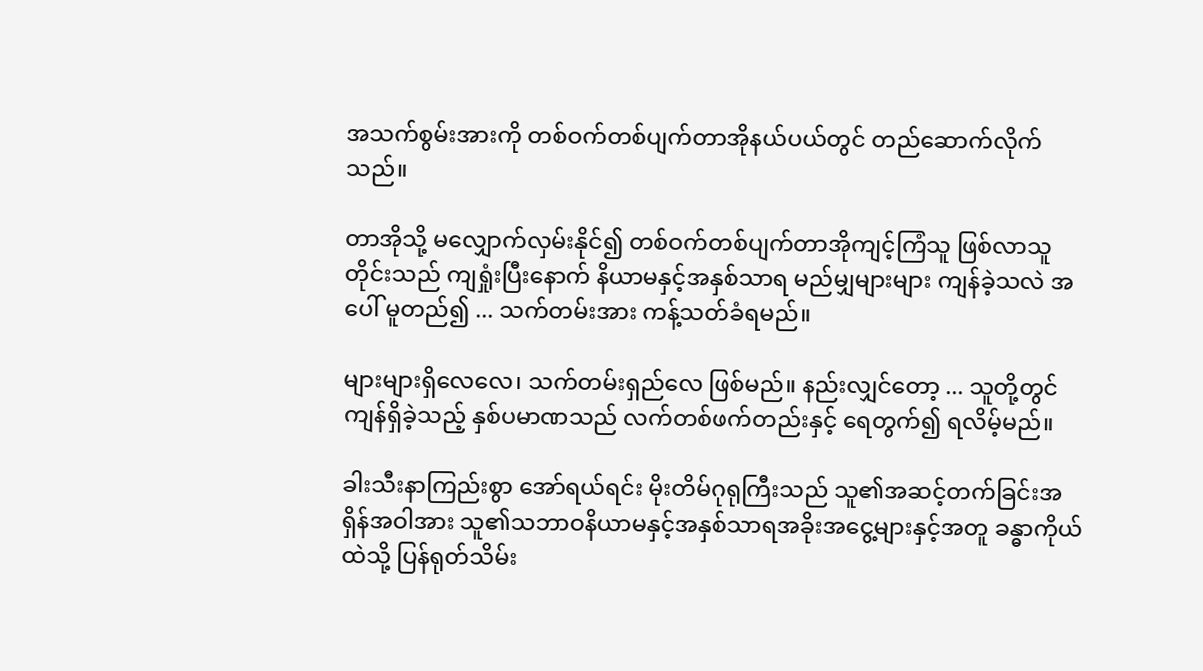အသက်စွမ်းအားကို တစ်ဝက်တစ်ပျက်တာအိုနယ်ပယ်တွင် တည်ဆောက်လိုက်သည်။

တာအိုသို့ မလျှောက်လှမ်းနိုင်၍ တစ်ဝက်တစ်ပျက်တာအိုကျင့်ကြံသူ ဖြစ်လာသူတိုင်းသည် ကျရှုံးပြီးနောက် နိယာမနှင့်အနှစ်သာရ မည်မျှများများ ကျန်ခဲ့သလဲ အပေါ် မူတည်၍ ... သက်တမ်းအား ကန့်သတ်ခံရမည်။

များများရှိလေလေ၊ သက်တမ်းရှည်လေ ဖြစ်မည်။ နည်းလျှင်တော့ ... သူတို့တွင် ကျန်ရှိခဲ့သည့် နှစ်ပမာဏသည် လက်တစ်ဖက်တည်းနှင့် ရေတွက်၍ ရလိမ့်မည်။

ခါးသီးနာကြည်းစွာ အော်ရယ်ရင်း မိုးတိမ်ဂုရုကြီးသည် သူ၏အဆင့်တက်ခြင်းအရှိန်အဝါအား သူ၏သဘာဝနိယာမနှင့်အနှစ်သာရအခိုးအငွေ့များနှင့်အတူ ခန္ဓာကိုယ်ထဲသို့ ပြန်ရုတ်သိမ်း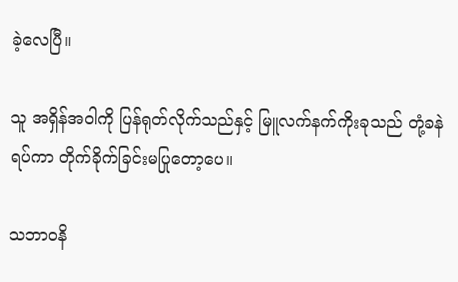ခဲ့လေပြီ။

သူ အရှိန်အဝါကို ပြန်ရုတ်လိုက်သည်နှင့် မြူလက်နက်ကိုးခုသည် တုံ့ခနဲ ရပ်ကာ တိုက်ခိုက်ခြင်းမပြုတော့ပေ။

သဘာဝနိ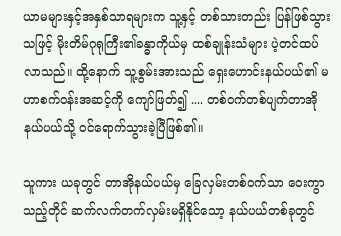ယာမများနှင့်အနှစ်သာရများက သူ့နှင့် တစ်သားတည်း ပြန်ဖြစ်သွားသဖြင့် မိုးတိမ်ဂုရုကြီး၏ခန္ဓာကိုယ်မှ ထစ်ချုန်းသံများ ပဲ့တင်ထပ်လာသည်။ ထို့နောက် သူ့စွမ်းအားသည် ရှေးဟောင်းနယ်ပယ်၏ မဟာစက်ဝန်းအဆင့်ကို ကျော်ဖြတ်၍ .... တစ်ဝက်တစ်ပျက်တာအိုနယ်ပယ်သို့ ဝင်ရောက်သွားခဲ့ပြီဖြစ်၏။

သူကား ယခုတွင် တာအိုနယ်ပယ်မှ ခြေလှမ်းတစ်ဝက်သာ ဝေးကွာသည့်တိုင် ဆက်လက်တက်လှမ်းမရှိနိုင်သော့ နယ်ပယ်တစ်ခုတွင်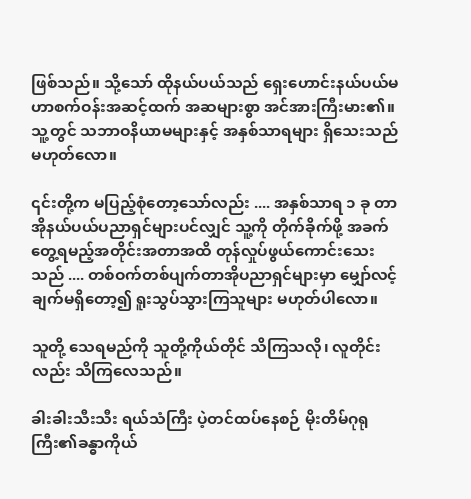ဖြစ်သည်။ သို့သော် ထိုနယ်ပယ်သည် ရှေးဟောင်းနယ်ပယ်မဟာစက်ဝန်းအဆင့်ထက် အဆများစွာ အင်အားကြီးမား၏။ သူ့တွင် သဘာဝနိယာမများနှင့် အနှစ်သာရများ ရှိသေးသည်မဟုတ်လော။

၎င်းတို့က မပြည့်စုံတော့သော်လည်း .... အနှစ်သာရ ၁ ခု တာအိုနယ်ပယ်ပညာရှင်များပင်လျှင် သူ့ကို တိုက်ခိုက်ဖို့ အခက်တွေ့ရမည့်အတိုင်းအတာအထိ တုန်လှုပ်ဖွယ်ကောင်းသေးသည် .... တစ်ဝက်တစ်ပျက်တာအိုပညာရှင်များမှာ မျှော်လင့်ချက်မရှိတော့၍ ရူးသွပ်သွားကြသူများ မဟုတ်ပါလော။

သူတို့ သေရမည်ကို သူတို့ကိုယ်တိုင် သိကြသလို၊ လူတိုင်းလည်း သိကြလေသည်။

ခါးခါးသီးသီး ရယ်သံကြီး ပဲ့တင်ထပ်နေစဉ် မိုးတိမ်ဂုရုကြီး၏ခန္ဓာကိုယ်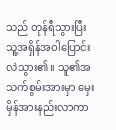သည် တုန်ရီသွားပြီး သူ့အရှိန်အဝါပြောင်းလဲသွား၏။ သူ၏အသက်စွမ်းအားမှာ မှေးမှိန်အားနည်းလာကာ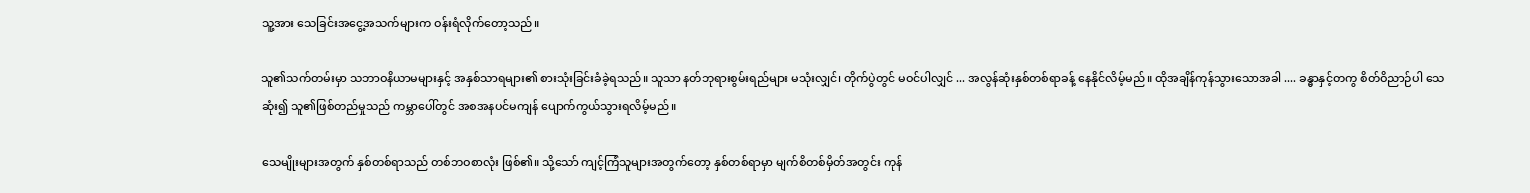သူ့အား သေခြင်းအငွေ့အသက်များက ဝန်းရံလိုက်တော့သည်။

သူ၏သက်တမ်းမှာ သဘာဝနိယာမများနှင့် အနှစ်သာရများ၏ စားသုံးခြင်းခံခဲ့ရသည်။ သူသာ နတ်ဘုရားစွမ်းရည်များ မသုံးလျှင်၊ တိုက်ပွဲတွင် မဝင်ပါလျှင် ... အလွန်ဆုံးနှစ်တစ်ရာခန့် နေနိုင်လိမ့်မည်။ ထိုအချိန်ကုန်သွားသောအခါ .... ခန္ဓာနှင့်တကွ စိတ်ဝိညာဉ်ပါ သေဆုံး၍ သူ၏ဖြစ်တည်မှုသည် ကမ္ဘာပေါ်တွင် အစအနပင်မကျန် ပျောက်ကွယ်သွားရလိမ့်မည်။

သေမျိုးများအတွက် နှစ်တစ်ရာသည် တစ်ဘဝစာလုံး ဖြစ်၏။ သို့သော် ကျင့်ကြံသူများအတွက်တော့ နှစ်တစ်ရာမှာ မျက်စိတစ်မှိတ်အတွင်း ကုန်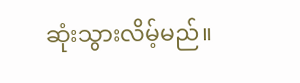ဆုံးသွားလိမ့်မည်။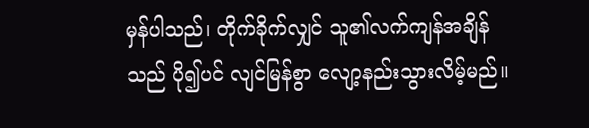မှန်ပါသည်၊ တိုက်ခိုက်လျှင် သူ၏လက်ကျန်အချိန်သည် ပို၍ပင် လျင်မြန်စွာ လျော့နည်းသွားလိမ့်မည်။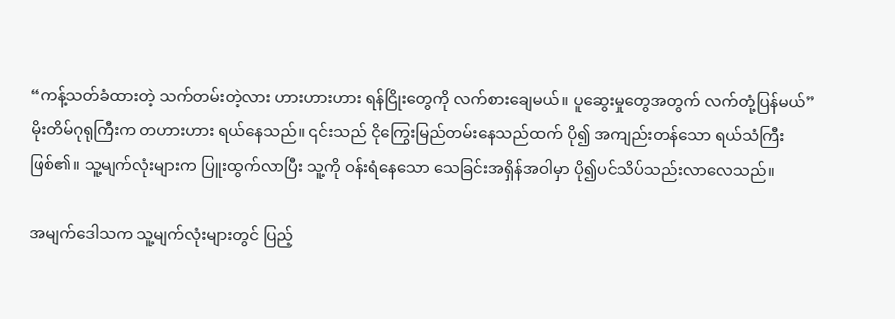“ကန့်သတ်ခံထားတဲ့ သက်တမ်းတဲ့လား ဟားဟားဟား ရန်ငြိုးတွေကို လက်စားချေမယ်။ ပူဆွေးမှုတွေအတွက် လက်တုံ့ပြန်မယ်” မိုးတိမ်ဂုရုကြီးက တဟားဟား ရယ်နေသည်။ ၎င်းသည် ငိုကြွေးမြည်တမ်းနေသည်ထက် ပို၍ အကျည်းတန်သော ရယ်သံကြီး ဖြစ်၏။ သူ့မျက်လုံးများက ပြူးထွက်လာပြီး သူ့ကို ဝန်းရံနေသော သေခြင်းအရှိန်အဝါမှာ ပို၍ပင်သိပ်သည်းလာလေသည်။

အမျက်ဒေါသက သူ့မျက်လုံးများတွင် ပြည့်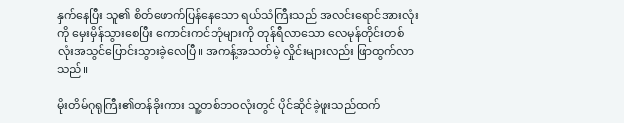နှက်နေပြီး သူ၏ စိတ်ဖောက်ပြန်နေသော ရယ်သံကြီးသည် အလင်းရောင်အားလုံးကို မှေးမှိန်သွားစေပြီး ကောင်းကင်ဘုံများကို တုန်ရီလာသော လေမုန်တိုင်းတစ်လုံးအသွင်ပြောင်းသွားခဲ့လေပြီ။ အကန့်အသတ်မဲ့ လှိုင်းများလည်း ဖြာထွက်လာသည်။

မိုးတိမ်ဂုရုကြီး၏တန်ခိုးကား သူ့တစ်ဘဝလုံးတွင် ပိုင်ဆိုင်ခဲ့ဖူးသည်ထက်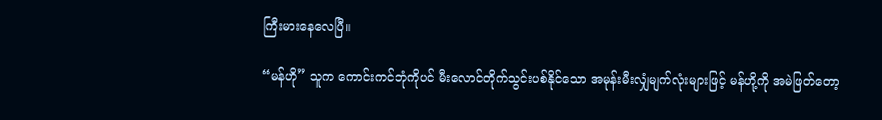ကြီးမားနေလေပြီ။

“မန်ဟို” သူက ကောင်းကင်ဘုံကိုပင် မီးလောင်တိုက်သွင်းပစ်နိုင်သော အမုန်းမီးလျှံမျက်လုံးများဖြင့် မန်ဟို့ကို အမဲဖြတ်တော့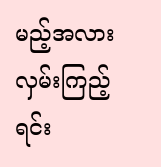မည့်အလား လှမ်းကြည့်ရင်း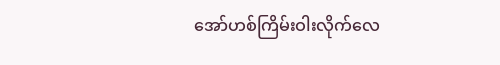အော်ဟစ်ကြိမ်းဝါးလိုက်လေ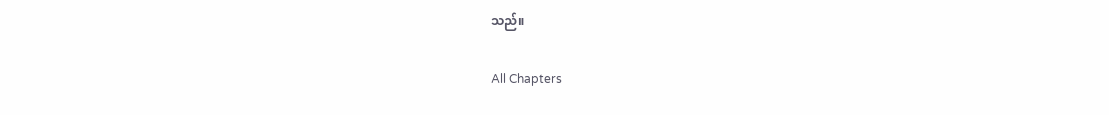သည်။

All Chapters